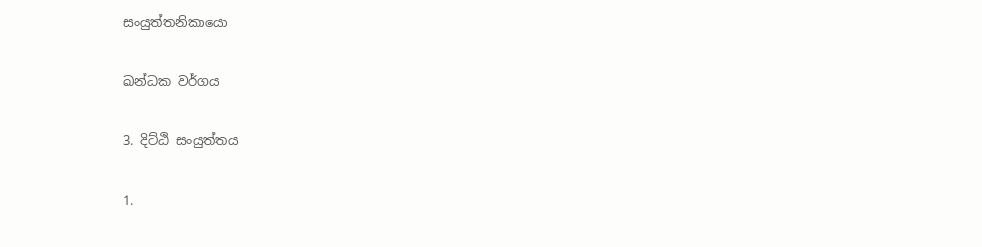සංයුත්තනිකායො

ඛන්ධක වර්ගය

3. දිට්ඨි සංයුත්තය

1.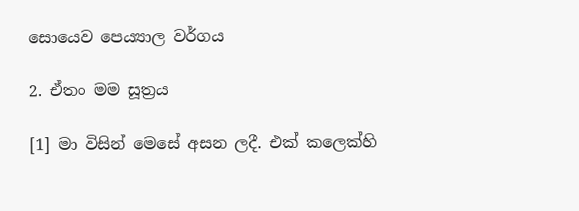සොයෙව පෙය්‍යාල වර්ගය

2. ඒතං මම සූත්‍රය

[1] මා විසින් මෙසේ අසන ලදී. එක් කලෙක්හි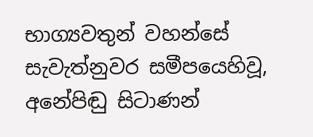භාග්‍යවතුන් වහන්සේ සැවැත්නුවර සමීපයෙහිවූ, අනේපිඬු සිටාණන්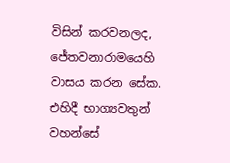විසින් කරවනලද, ජේතවනාරාමයෙහි වාසය කරන සේක. එහිදී භාග්‍යවතුන් වහන්සේ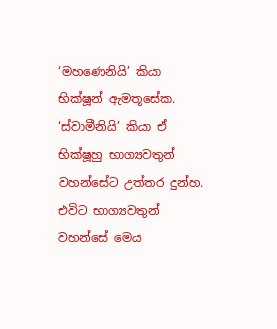‘මහණෙනියි’ කියා භික්ෂූන් ඇමතූසේක. ‘ස්වාමීනියි’ කියා ඒ භික්ෂූහු භාග්‍යවතුන් වහන්සේට උත්තර දුන්හ. එවිට භාග්‍යවතුන් වහන්සේ මෙය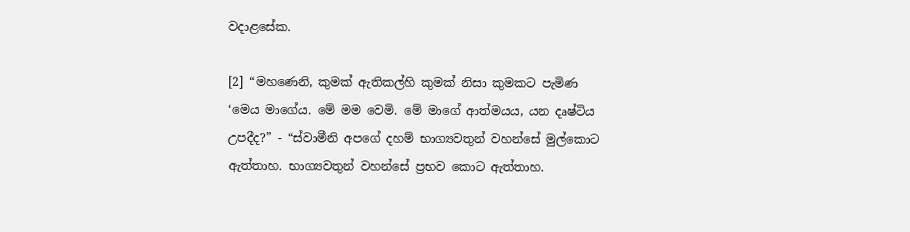වදාළසේක.

[2] “මහණෙනි, කුමක් ඇතිකල්හි කුමක් නිසා කුමකට පැමිණ ‘මෙය මාගේය. මේ මම වෙමි. මේ මාගේ ආත්මයය, යන දෘෂ්ටිය උපදීද?” - “ස්වාමීනි අපගේ දහම් භාග්‍යවතුන් වහන්සේ මුල්කොට ඇත්තාහ. භාග්‍යවතුන් වහන්සේ ප්‍රභව කොට ඇත්තාහ.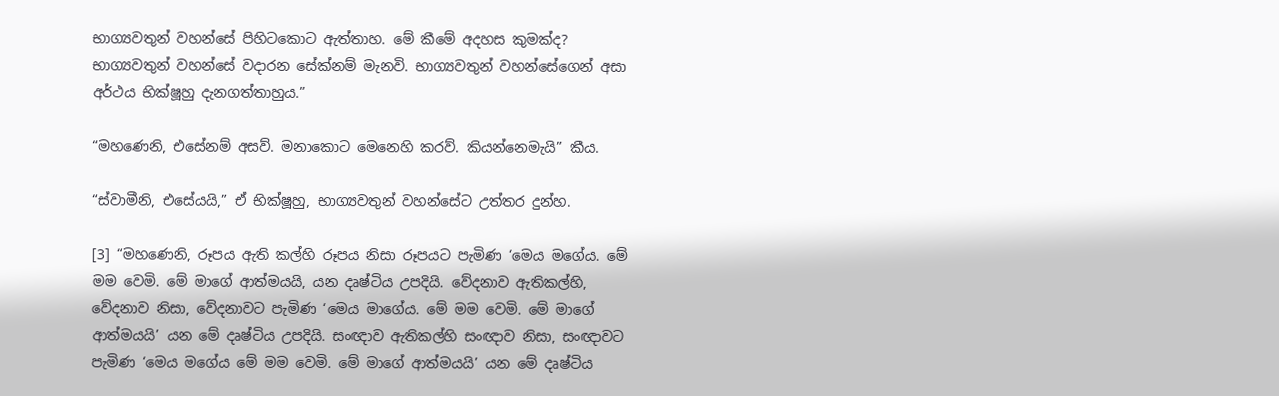භාග්‍යවතුන් වහන්සේ පිහිටකොට ඇත්තාහ. මේ කීමේ අදහස කුමක්ද? භාග්‍යවතුන් වහන්සේ වදාරන සේක්නම් මැනවි. භාග්‍යවතුන් වහන්සේගෙන් අසා අර්ථය භික්ෂූහු දැනගත්තාහුය.”

“මහණෙනි, එසේනම් අසව්. මනාකොට මෙනෙහි කරව්. කියන්නෙමැයි” කීය.

“ස්වාමීනි, එසේයයි,” ඒ භික්ෂූහු, භාග්‍යවතුන් වහන්සේට උත්තර දුන්හ.

[3] “මහණෙනි, රූපය ඇති කල්හි රූපය නිසා රූපයට පැමිණ ‘මෙය මගේය. මේ මම වෙමි. මේ මාගේ ආත්මයයි, යන දෘෂ්ටිය උපදියි. වේදනාව ඇතිකල්හි, වේදනාව නිසා, වේදනාවට පැමිණ ‘මෙය මාගේය. මේ මම වෙමි. මේ මාගේ ආත්මයයි’ යන මේ දෘෂ්ටිය උපදියි. සංඥාව ඇතිකල්හි සංඥාව නිසා, සංඥාවට පැමිණ ‘මෙය මගේය මේ මම වෙමි. මේ මාගේ ආත්මයයි’ යන මේ දෘෂ්ටිය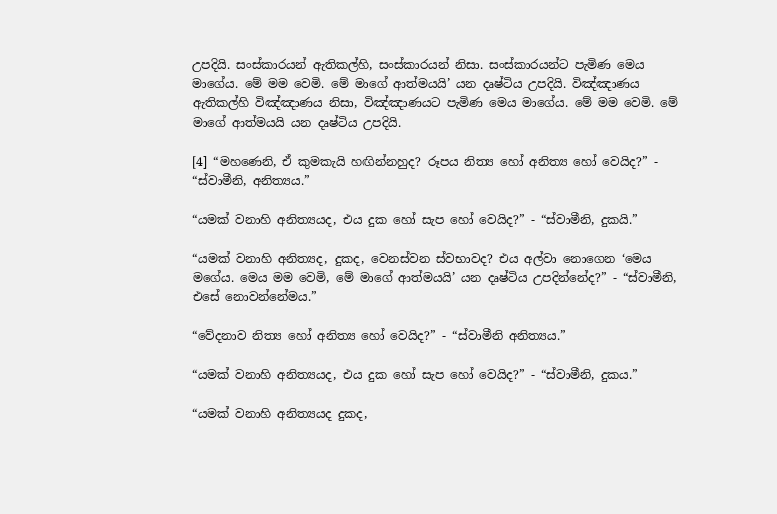උපදියි. සංස්කාරයන් ඇතිකල්හි, සංස්කාරයන් නිසා. සංස්කාරයන්ට පැමිණ මෙය මාගේය. මේ මම වෙමි. මේ මාගේ ආත්මයයි’ යන දෘෂ්ටිය උපදියි. විඤ්ඤාණය ඇතිකල්හි විඤ්ඤාණය නිසා, විඤ්ඤාණයට පැමිණ මෙය මාගේය. මේ මම වෙමි. මේ මාගේ ආත්මයයි යන දෘෂ්ටිය උපදියි.

[4] “මහණෙනි, ඒ කුමකැයි හඟින්නහුද? රූපය නිත්‍ය හෝ අනිත්‍ය හෝ වෙයිද?” - “ස්වාමීනි, අනිත්‍යය.”

“යමක් වනාහි අනිත්‍යයද, එය දුක හෝ සැප හෝ වෙයිද?” - “ස්වාමීනි, දුකයි.”

“යමක් වනාහි අනිත්‍යද, දුකද, වෙනස්වන ස්වභාවද? එය අල්වා නොගෙන ‘මෙය මගේය. මෙය මම වෙමි, මේ මාගේ ආත්මයයි’ යන දෘෂ්ටිය උපදින්නේද?” - “ස්වාමීනි, එසේ නොවන්නේමය.”

“වේදනාව නිත්‍ය හෝ අනිත්‍ය හෝ වෙයිද?” - “ස්වාමීනි අනිත්‍යය.”

“යමක් වනාහි අනිත්‍යයද, එය දුක හෝ සැප හෝ වෙයිද?” - “ස්වාමීනි, දුකය.”

“යමක් වනාහි අනිත්‍යයද දුකද,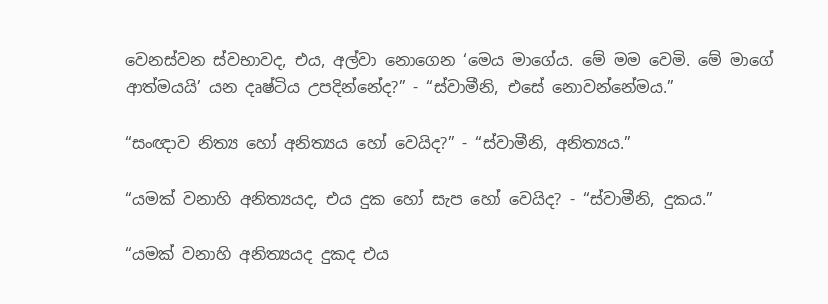වෙනස්වන ස්වභාවද, එය, අල්වා නොගෙන ‘මෙය මාගේය. මේ මම වෙමි. මේ මාගේ ආත්මයයි’ යන දෘෂ්ටිය උපදින්නේද?” - “ස්වාමීනි, එසේ නොවන්නේමය.”

“සංඥාව නිත්‍ය හෝ අනිත්‍යය හෝ වෙයිද?” - “ස්වාමීනි, අනිත්‍යය.”

“යමක් වනාහි අනිත්‍යයද, එය දුක හෝ සැප හෝ වෙයිද? - “ස්වාමීනි, දුකය.”

“යමක් වනාහි අනිත්‍යයද දුකද එය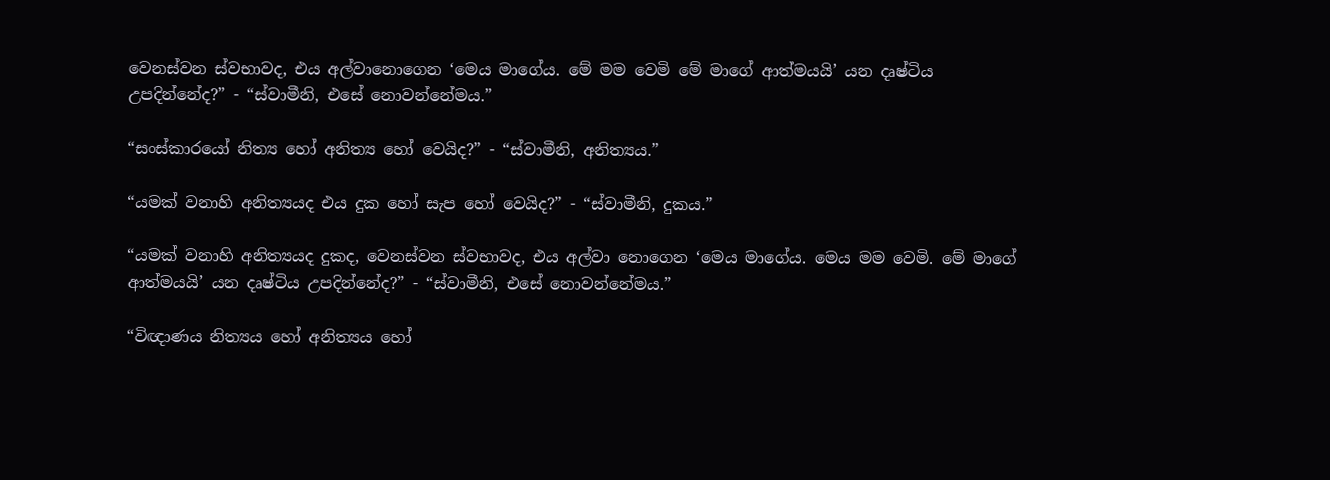වෙනස්වන ස්වභාවද, එය අල්වානොගෙන ‘මෙය මාගේය. මේ මම වෙමි මේ මාගේ ආත්මයයි’ යන දෘෂ්ටිය උපදින්නේද?” - “ස්වාමීනි, එසේ නොවන්නේමය.”

“සංස්කාරයෝ නිත්‍ය හෝ අනිත්‍ය හෝ වෙයිද?” - “ස්වාමීනි, අනිත්‍යය.”

“යමක් වනාහි අනිත්‍යයද එය දුක හෝ සැප හෝ වෙයිද?” - “ස්වාමීනි, දුකය.”

“යමක් වනාහි අනිත්‍යයද දුකද, වෙනස්වන ස්වභාවද, එය අල්වා නොගෙන ‘මෙය මාගේය. මෙය මම වෙමි. මේ මාගේ ආත්මයයි’ යන දෘෂ්ටිය උපදින්නේද?” - “ස්වාමීනි, එසේ නොවන්නේමය.”

“විඥාණය නිත්‍යය හෝ අනිත්‍යය හෝ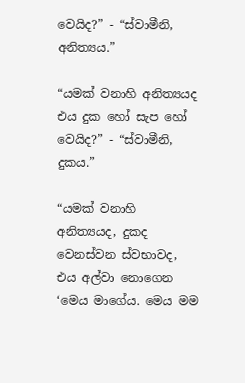වෙයිද?” - “ස්වාමීනි, අනිත්‍යය.”

“යමක් වනාහි අනිත්‍යයද එය දුක හෝ සැප හෝ වෙයිද?” - “ස්වාමීනි, දුකය.”

“යමක් වනාහි අනිත්‍යයද, දුකද වෙනස්වන ස්වභාවද, එය අල්වා නොගෙන ‘මෙය මාගේය. මෙය මම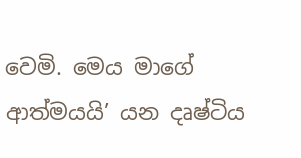වෙමි. මෙය මාගේ ආත්මයයි’ යන දෘෂ්ටිය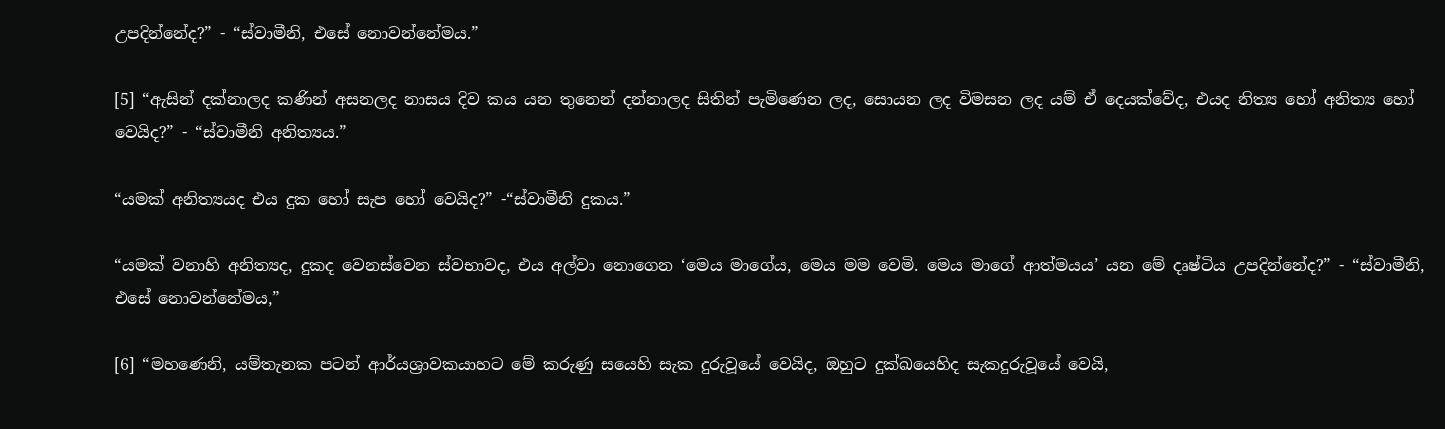උපදින්නේද?” - “ස්වාමීනි, එසේ නොවන්නේමය.”

[5] “ඇසින් දක්නාලද කණින් අසනලද නාසය දිව කය යන තුනෙන් දන්නාලද සිතින් පැමිණෙන ලද, සොයන ලද විමසන ලද යම් ඒ දෙයක්වේද, එයද නිත්‍ය හෝ අනිත්‍ය හෝ වෙයිද?” - “ස්වාමීනි අනිත්‍යය.”

“යමක් අනිත්‍යයද එය දුක හෝ සැප හෝ වෙයිද?” -“ස්වාමීනි දුකය.”

“යමක් වනාහි අනිත්‍යද, දුකද වෙනස්වෙන ස්වභාවද, එය අල්වා නොගෙන ‘මෙය මාගේය, මෙය මම වෙමි. මෙය මාගේ ආත්මයය’ යන මේ දෘෂ්ටිය උපදින්නේද?” - “ස්වාමීනි, එසේ නොවන්නේමය,”

[6] “මහණෙනි, යම්තැනක පටන් ආර්යශ්‍රාවකයාහට මේ කරුණු සයෙහි සැක දුරුවූයේ වෙයිද, ඔහුට දුක්ඛයෙහිද සැකදුරුවූයේ වෙයි,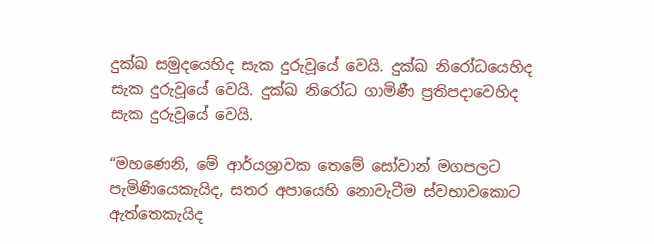දුක්ඛ සමුදයෙහිද සැක දුරුවූයේ වෙයි. දුක්ඛ නිරෝධයෙහිද සැක දුරුවූයේ වෙයි. දුක්ඛ නිරෝධ ගාමිණී ප්‍රතිපදාවෙහිද සැක දුරුවූයේ වෙයි.

“මහණෙනි, මේ ආර්යශ්‍රාවක තෙමේ සෝවාන් මගපලට පැමිණියෙකැයිද, සතර අපායෙහි නොවැටීම ස්වභාවකොට ඇත්තෙකැයිද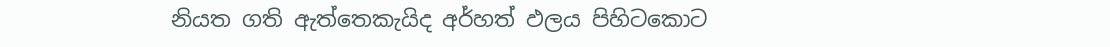නියත ගති ඇත්තෙකැයිද අර්හත් ඵලය පිහිටකොට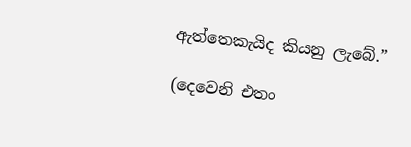ඇත්තෙකැයිද කියනු ලැබේ.”

(දෙවෙනි එතං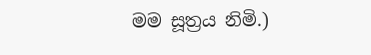මම සූත්‍රය නිමි.)